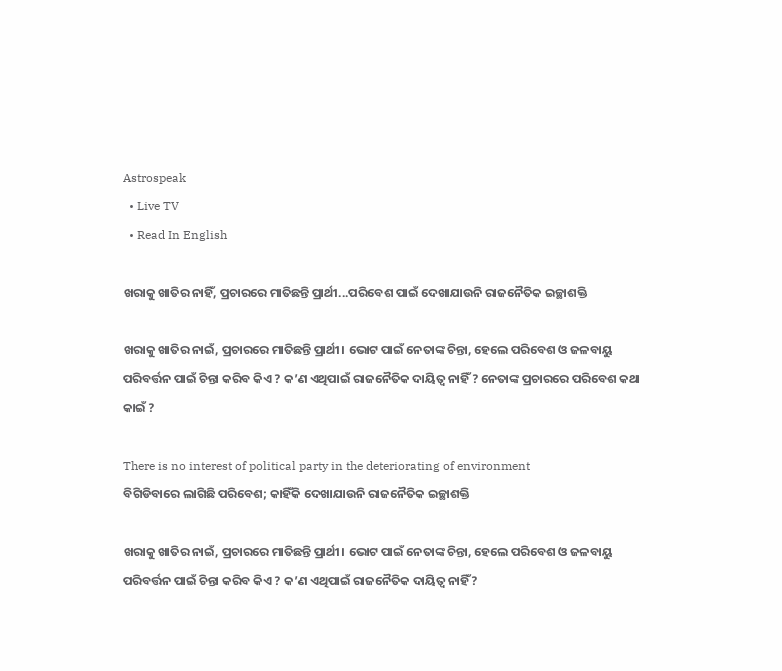Astrospeak
  • Live TV
  • Read In English

ଖରାକୁ ଖାତିର ନାହିଁ, ପ୍ରଚାରରେ ମାତିଛନ୍ତି ପ୍ରାର୍ଥୀ...ପରିବେଶ ପାଇଁ ଦେଖାଯାଉନି ରାଜନୈତିକ ଇଚ୍ଛାଶକ୍ତି

ଖରାକୁ ଖାତିର ନାଇଁ, ପ୍ରଚାରରେ ମାତିଛନ୍ତି ପ୍ରାର୍ଥୀ। ଭୋଟ ପାଇଁ ନେତାଙ୍କ ଚିନ୍ତା, ହେଲେ ପରିବେଶ ଓ ଜଳବାୟୁ ପରିବର୍ତ୍ତନ ପାଇଁ ଚିନ୍ତା କରିବ କିଏ ? କ’ଣ ଏଥିପାଇଁ ରାଜନୈତିକ ଦାୟିତ୍ୱ ନାହିଁ ? ନେତାଙ୍କ ପ୍ରଚାରରେ ପରିବେଶ କଥା କାଇଁ ?

There is no interest of political party in the deteriorating of environment
ବିଗିଡିବାରେ ଲାଗିଛି ପରିବେଶ; କାହିଁକି ଦେଖାଯାଉନି ରାଜନୈତିକ ଇଚ୍ଛାଶକ୍ତି

ଖରାକୁ ଖାତିର ନାଇଁ, ପ୍ରଚାରରେ ମାତିଛନ୍ତି ପ୍ରାର୍ଥୀ। ଭୋଟ ପାଇଁ ନେତାଙ୍କ ଚିନ୍ତା, ହେଲେ ପରିବେଶ ଓ ଜଳବାୟୁ ପରିବର୍ତ୍ତନ ପାଇଁ ଚିନ୍ତା କରିବ କିଏ ? କ’ଣ ଏଥିପାଇଁ ରାଜନୈତିକ ଦାୟିତ୍ୱ ନାହିଁ?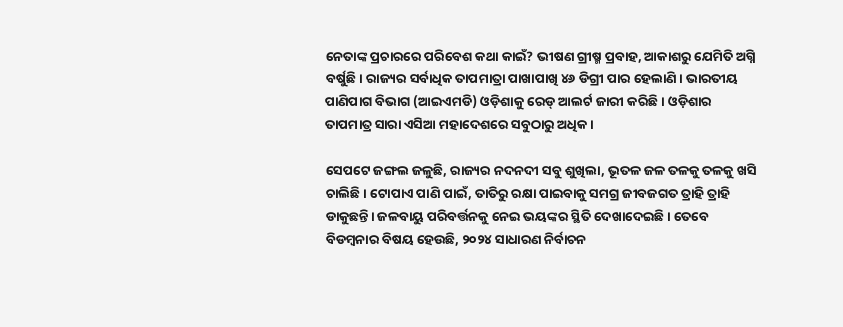ନେତାଙ୍କ ପ୍ରଚାରରେ ପରିବେଶ କଥା କାଇଁ? ଭୀଷଣ ଗ୍ରୀଷ୍ମ ପ୍ରବାହ, ଆକାଶରୁ ଯେମିତି ଅଗ୍ନି ବର୍ଷୁଛି। ରାଜ୍ୟର ସର୍ବାଧିକ ତାପମାତ୍ରା ପାଖାପାଖି ୪୬ ଡିଗ୍ରୀ ପାର ହେଲାଣି। ଭାରତୀୟ ପାଣିପାଗ ବିଭାଗ (ଆଇଏମଡି) ଓଡ଼ିଶାକୁ ରେଡ୍‌ ଆଲର୍ଟ ଜାରୀ କରିଛି। ଓଡ଼ିଶାର ତାପମାତ୍ର ସାରା ଏସିଆ ମହାଦେଶରେ ସବୁଠାରୁ ଅଧିକ।

ସେପଟେ ଜଙ୍ଗଲ ଜଳୁଛି, ରାଜ୍ୟର ନଦନଦୀ ସବୁ ଶୁଖିଲା, ଭୂତଳ ଜଳ ତଳକୁ ତଳକୁ ଖସି ଚାଲିଛି। ଟୋପାଏ ପାଣି ପାଇଁ, ତାତିରୁ ରକ୍ଷା ପାଇବାକୁ ସମଗ୍ର ଜୀବଜଗତ ତ୍ରାହି ତ୍ରାହି ଡାକୁଛନ୍ତି। ଜଳବାୟୁ ପରିବର୍ତ୍ତନକୁ ନେଇ ଭୟଙ୍କର ସ୍ଥିତି ଦେଖାଦେଇଛି। ତେବେ ବିଡମ୍ବନାର ବିଷୟ ହେଉଛି, ୨୦୨୪ ସାଧାରଣ ନିର୍ବାଚନ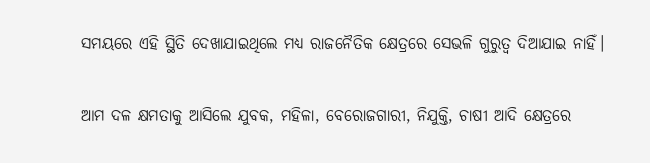ସମୟରେ ଏହି ସ୍ଥିତି ଦେଖାଯାଇଥିଲେ ମଧ୍ୟ ରାଜନୈତିକ କ୍ଷେତ୍ରରେ ସେଭଳି ଗୁରୁତ୍ୱ ଦିଆଯାଇ ନାହିଁ।

ଆମ ଦଳ କ୍ଷମତାକୁ ଆସିଲେ ଯୁବକ, ମହିଳା, ବେରୋଜଗାରୀ, ନିଯୁକ୍ତି, ଚାଷୀ ଆଦି କ୍ଷେତ୍ରରେ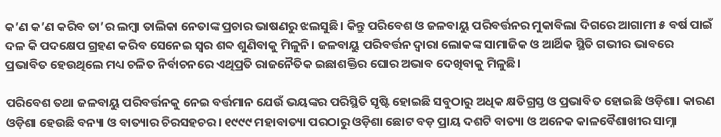କ’ଣ କ’ଣ କରିବ ତା’ର ଲମ୍ବା ତାଲିକା ନେତାଙ୍କ ପ୍ରଚାର ଭାଷଣରୁ ଝଲସୁଛି। କିନ୍ତୁ ପରିବେଶ ଓ ଜଳବାୟୁ ପରିବର୍ତ୍ତନର ମୁକାବିଲା ଦିଗରେ ଆଗାମୀ ୫ ବର୍ଷ ପାଇଁ ଦଳ କି ପଦକ୍ଷେପ ଗ୍ରହଣ କରିବ ସେନେଇ ସ୍ୱର ଶବ୍ଦ ଶୁଣିବାକୁ ମିଳୁନି। ଜଳବାୟୁ ପରିବର୍ତ୍ତନ ଦ୍ୱାରା ଲୋକଙ୍କ ସାମାଜିକ ଓ ଆର୍ଥିକ ସ୍ଥିତି ଗଭୀର ଭାବରେ ପ୍ରଭାବିତ ହେଉଥିଲେ ମଧ୍ୟ ଚଳିତ ନିର୍ବାଚନରେ ଏଥିପ୍ରତି ରାଜନୈତିକ ଇଛାଶକ୍ତିର ଘୋର ଅଭାବ ଦେଖିବାକୁ ମିଳୁଛି।

ପରିବେଶ ତଥା ଜଳବାୟୁ ପରିବର୍ତ୍ତନକୁ ନେଇ ବର୍ତ୍ତମାନ ଯେଉଁ ଭୟଙ୍କର ପରିସ୍ଥିତି ସୃଷ୍ଟି ହୋଇଛି ସବୁଠାରୁ ଅଧିକ କ୍ଷତିଗ୍ରସ୍ତ ଓ ପ୍ରଭାବିତ ହୋଇଛି ଓଡ଼ିଶା। କାରଣ ଓଡ଼ିଶା ହେଉଛି ବନ୍ୟା ଓ ବାତ୍ୟାର ଚିରସହଚର। ୧୯୯୯ ମହାବାତ୍ୟା ପରଠାରୁ ଓଡ଼ିଶା ଛୋଟ ବଡ଼ ପ୍ରାୟ ଦଶଟି ବାତ୍ୟା ଓ ଅନେକ କାଳବୈଶାଖୀର ସାମ୍ନା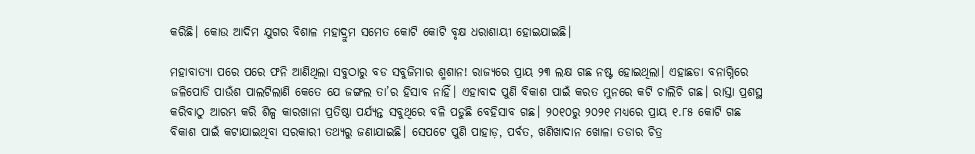କରିଛି। କୋଉ ଆଦିମ ଯୁଗର ବିଶାଳ ମହାଦ୍ରୁମ ସମେତ କୋଟି କୋଟି ବୃକ୍ଷ ଧରାଶାୟୀ ହୋଇଯାଇଛି।

ମହାବାତ୍ୟା ପରେ ପରେ ଫନି ଆଣିଥିଲା ସବୁଠାରୁ ବଡ ସବୁଜିମାର ଶ୍ମଶାନ! ରାଜ୍ୟରେ ପ୍ରାୟ ୨୩ ଲକ୍ଷ ଗଛ ନଷ୍ଟ ହୋଇଥିଲା। ଏହାଛଡା ବନାଗ୍ନିରେ ଜଳିପୋଡି ପାଉଁଶ ପାଲଟିଲାଣି କେତେ ଯେ ଜଙ୍ଗଲ ତା’ର ହିସାବ ନାହିଁ। ଏହାବାଦ ପୁଣି ବିକାଶ ପାଇଁ କରତ ମୁନରେ କଟି ଚାଲିଚି ଗଛ। ରାସ୍ତା ପ୍ରଶସ୍ଥ କରିବାଠୁ ଆରମ୍ଭ କରି ଶିଳ୍ପ କାରଖାନା ପ୍ରତିଷ୍ଠା ପର୍ଯ୍ୟନ୍ତ ସବୁଥିରେ ବଳି ପଡୁଛି ବେହିସାବ ଗଛ। ୨୦୧୦ରୁ ୨୦୨୧ ମଧ୍ୟରେ ପ୍ରାୟ ୧.୮୫ କୋଟି ଗଛ ବିକାଶ ପାଇଁ କଟାଯାଇଥିବା ସରକାରୀ ତଥ୍ୟରୁ ଜଣାଯାଇଛି। ସେପଟେ ପୁଣି ପାହାଡ଼, ପର୍ବତ, ଖଣିଖାଦାନ ଖୋଳା ତଡାର ଚିତ୍ର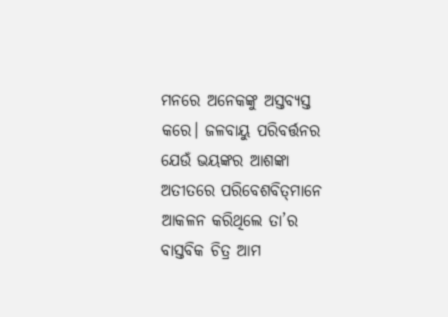ମନରେ ଅନେକଙ୍କୁ ଅସ୍ତବ୍ୟସ୍ତ କରେ। ଜଳବାୟୁ ପରିବର୍ତ୍ତନର ଯେଉଁ ଭୟଙ୍କର ଆଶଙ୍କା ଅତୀତରେ ପରିବେଶବିତ୍‌ମାନେ ଆକଳନ କରିଥିଲେ ତା’ର ବାସ୍ତବିକ ଚିତ୍ର ଆମ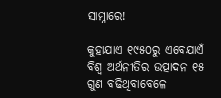ସାମ୍ନାରେ!

କୁହାଯାଏ ୧୯୫୦ରୁ ଏବେଯାଏଁ ବିଶ୍ୱ ଅର୍ଥନୀତିର ଉତ୍ପାଦନ ୧୫ ଗୁଣ ବଢିଥିବାବେଳେ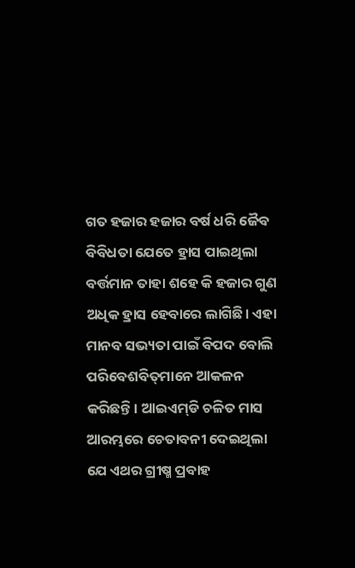ଗତ ହଜାର ହଜାର ବର୍ଷ ଧରି ଜୈବ ବିବିଧତା ଯେତେ ହ୍ରାସ ପାଇଥିଲା ବର୍ତ୍ତମାନ ତାହା ଶହେ କି ହଜାର ଗୁଣ ଅଧିକ ହ୍ରାସ ହେବାରେ ଲାଗିଛି। ଏହା ମାନବ ସଭ୍ୟତା ପାଇଁ ବିପଦ ବୋଲି ପରିବେଶବିତ୍‌ମାନେ ଆକଳନ କରିଛନ୍ତି। ଆଇଏମ୍‌ଡି ଚଳିତ ମାସ ଆରମ୍ଭରେ ଚେତାବନୀ ଦେଇଥିଲା ଯେ ଏଥର ଗ୍ରୀଷ୍ମ ପ୍ରବାହ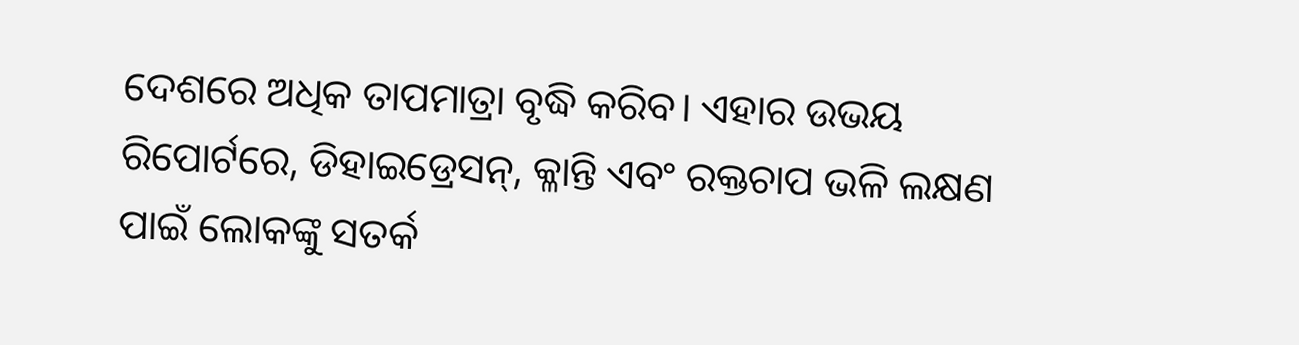ଦେଶରେ ଅଧିକ ତାପମାତ୍ରା ବୃଦ୍ଧି କରିବ। ଏହାର ଉଭୟ ରିପୋର୍ଟରେ, ଡିହାଇଡ୍ରେସନ୍‌, କ୍ଳାନ୍ତି ଏବଂ ରକ୍ତଚାପ ଭଳି ଲକ୍ଷଣ ପାଇଁ ଲୋକଙ୍କୁ ସତର୍କ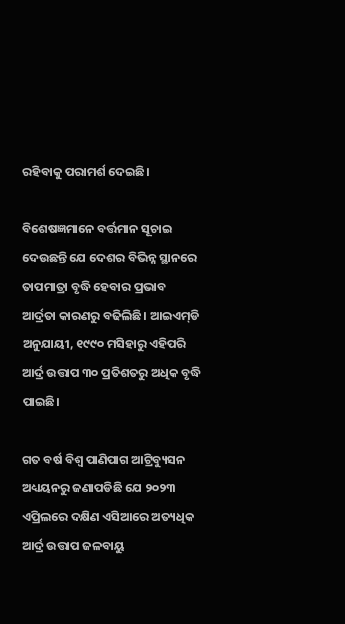ରହିବାକୁ ପରାମର୍ଶ ଦେଇଛି।

ବିଶେଷଜ୍ଞମାନେ ବର୍ତ୍ତମାନ ସୂଚାଇ ଦେଉଛନ୍ତି ଯେ ଦେଶର ବିଭିନ୍ନ ସ୍ଥାନରେ ତାପମାତ୍ରା ବୃଦ୍ଧି ହେବାର ପ୍ରଭାବ ଆର୍ଦ୍ରତା କାରଣରୁ ବଢିଲିଛି। ଆଇଏମ୍‌ଡି ଅନୁଯାୟୀ, ୧୯୯୦ ମସିହାରୁ ଏହିପରି ଆର୍ଦ୍ର ଉତ୍ତାପ ୩୦ ପ୍ରତିଶତରୁ ଅଧିକ ବୃଦ୍ଧି ପାଇଛି।

ଗତ ବର୍ଷ ବିଶ୍ୱ ପାଣିପାଗ ଆଟ୍ରିବ୍ୟୁସନ ଅଧ୍ୟୟନରୁ ଜଣାପଡିଛି ଯେ ୨୦୨୩ ଏପ୍ରିଲରେ ଦକ୍ଷିଣ ଏସିଆରେ ଅତ୍ୟଧିକ ଆର୍ଦ୍ର ଉତ୍ତାପ ଜଳବାୟୁ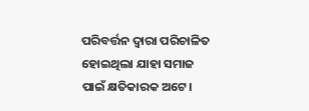ପରିବର୍ତ୍ତନ ଦ୍ୱାରା ପରିଚାଳିତ ହୋଇଥିଲା ଯାହା ସମାଜ ପାଇଁ କ୍ଷତିକାରକ ଅଟେ।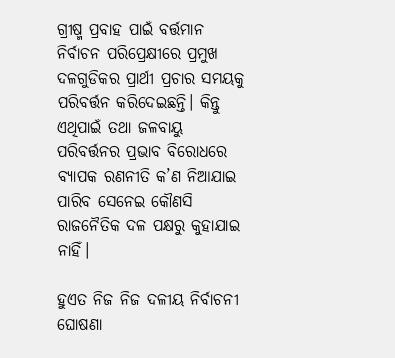ଗ୍ରୀଷ୍ମ ପ୍ରବାହ ପାଇଁ ବର୍ତ୍ତମାନ ନିର୍ବାଚନ ପରିପ୍ରେକ୍ଷୀରେ ପ୍ରମୁଖ ଦଳଗୁଡିକର ପ୍ରାର୍ଥୀ ପ୍ରଚାର ସମୟକୁ ପରିବର୍ତ୍ତନ କରିଦେଇଛନ୍ତି। କିନ୍ତୁ ଏଥିପାଇଁ ତଥା ଜଳବାୟୁ ପରିବର୍ତ୍ତନର ପ୍ରଭାବ ବିରୋଧରେ ବ୍ୟାପକ ରଣନୀତି କ’ଣ ନିଆଯାଇ ପାରିବ ସେନେଇ କୌଣସି ରାଜନୈତିକ ଦଳ ପକ୍ଷରୁ କୁହାଯାଇ ନାହିଁ।

ହୁଏତ ନିଜ ନିଜ ଦଳୀୟ ନିର୍ବାଚନୀ ଘୋଷଣା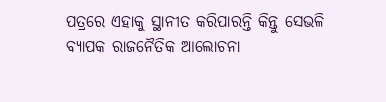ପତ୍ରରେ ଏହାକୁ ସ୍ଥାନୀତ କରିପାରନ୍ତି କିନ୍ତୁ ସେଭଳି ବ୍ୟାପକ ରାଜନୈତିକ ଆଲୋଚନା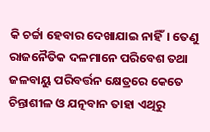କି ଚର୍ଚ୍ଚା ହେବାର ଦେଖାଯାଇ ନାହିଁ। ତେଣୁ ରାଜନୈତିକ ଦଳମାନେ ପରିବେଶ ତଥା ଜଳବାୟୁ ପରିବର୍ତ୍ତନ କ୍ଷେତ୍ରରେ କେତେ ଚିନ୍ତାଶୀଳ ଓ ଯତ୍ନବାନ ତାହା ଏଥିରୁ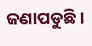ଜଣାପଡୁଛି।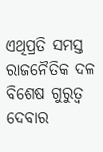ଏଥିପ୍ରତି ସମସ୍ତ ରାଜନୈତିକ ଦଳ ବିଶେଷ ଗୁରୁତ୍ୱ ଦେବାର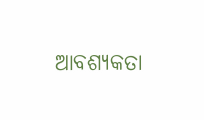ଆବଶ୍ୟକତା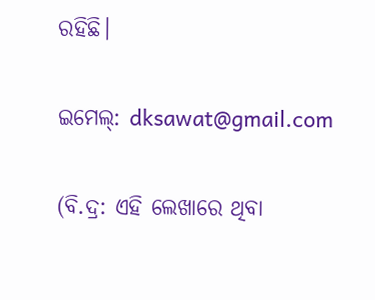ରହିଛି।

ଇମେଲ୍: dksawat@gmail.com

(ବି.ଦ୍ର: ଏହି ଲେଖାରେ ଥିବା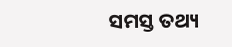ସମସ୍ତ ତଥ୍ୟ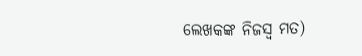ଲେଖକଙ୍କ ନିଜସ୍ୱ ମତ)